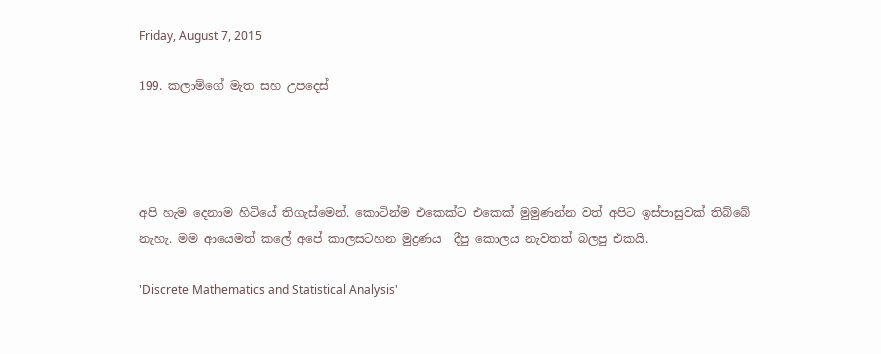Friday, August 7, 2015

199. කලාම්ගේ මැත සහ උපදෙස්




අපි හැම දෙනාම හිටියේ තිගැස්මෙන්. කොටින්ම එකෙක්ට එකෙක් මුමුණන්න වත් අපිට ඉස්පාසුවක් තිබ්බේ නැහැ. මම ආයෙමත් කලේ අපේ කාලසටහන මුද්‍රණය  දීපු කොලය නැවතත් බලපු එකයි.

'Discrete Mathematics and Statistical Analysis'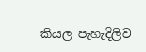කියල පැහැදිලිව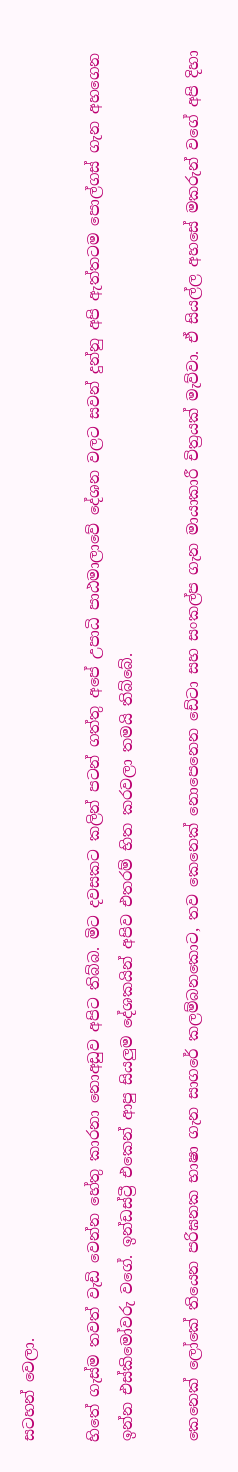සටහන් වෙලා.

හිතේ ගැස්ම තවත් වැඩි වෙන්න හේතු කාරනා නොඅඩුව අපිට තිබ්බ. මිට දවසකට කලින් පටන් ගත්තු අපේ උපාධි පාඨමාලාවේ දේශන වලට සවන් දුන්නු අපි ඇත්තටම පොල්ගස් ගැන අහගෙන ඉන්න එස්කිමෝවරු වගේ. ඉන්ඩස්ට්‍රී එකෙන් ආපු සියලුම දේශකයින් අපිව එතරම් භිත කරවලා තමයි තිබ්බේ.

කෙනෙක් ලෝකේ තියෙන පරිඝනක භාෂා ගැන සාගරේ කලම්බනකොට, තව කෙනෙක් නොපෙනෙන ඩේටා සහ සංකල්ප ගැන මායාකාරී චිත්‍රයක් මැව්වා. ඒ සියල්ල අහසේ මකරුන් වගේ අපි දිහා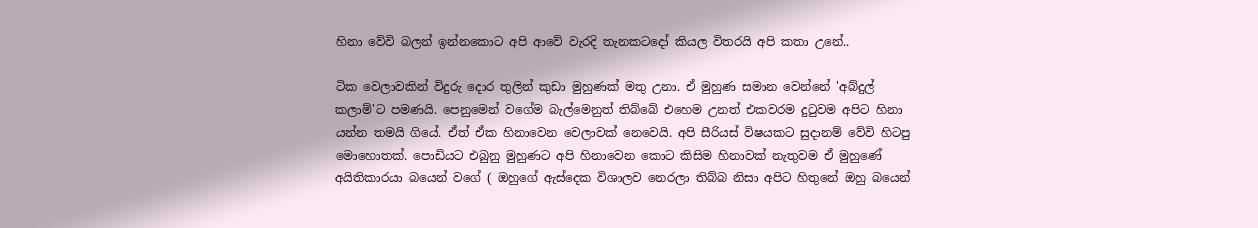හිනා වේවි බලන් ඉන්නකොට අපි ආවේ වැරදි තැනකටදෝ කියල විතරයි අපි කතා උනේ..

ටික වෙලාවකින් විදුරු දොර තුලින් කුඩා මුහුණක් මතු උනා. ඒ මුහුණ සමාන වෙන්නේ 'අබ්දුල් කලාම්'ට පමණයි. පෙනුමෙන් වගේම බැල්මෙනුත් තිබ්බේ එහෙම උනත් එකවරම දුටුවම අපිට හිනා යන්න තමයි ගියේ. ඒත් ඒක හිනාවෙන වෙලාවක් නෙවෙයි. අපි සීරියස් විෂයකට සුදානම් වේවි හිටපු මොහොතක්. පොඩියට එබුනු මුහුණට අපි හිනාවෙන කොට කිසිම හිනාවක් නැතුවම ඒ මුහුණේ අයිතිකාරයා බයෙන් වගේ ( ඔහුගේ ඇස්දෙක විශාලව නෙරලා තිබ්බ නිසා අපිට හිතුනේ ඔහු බයෙන්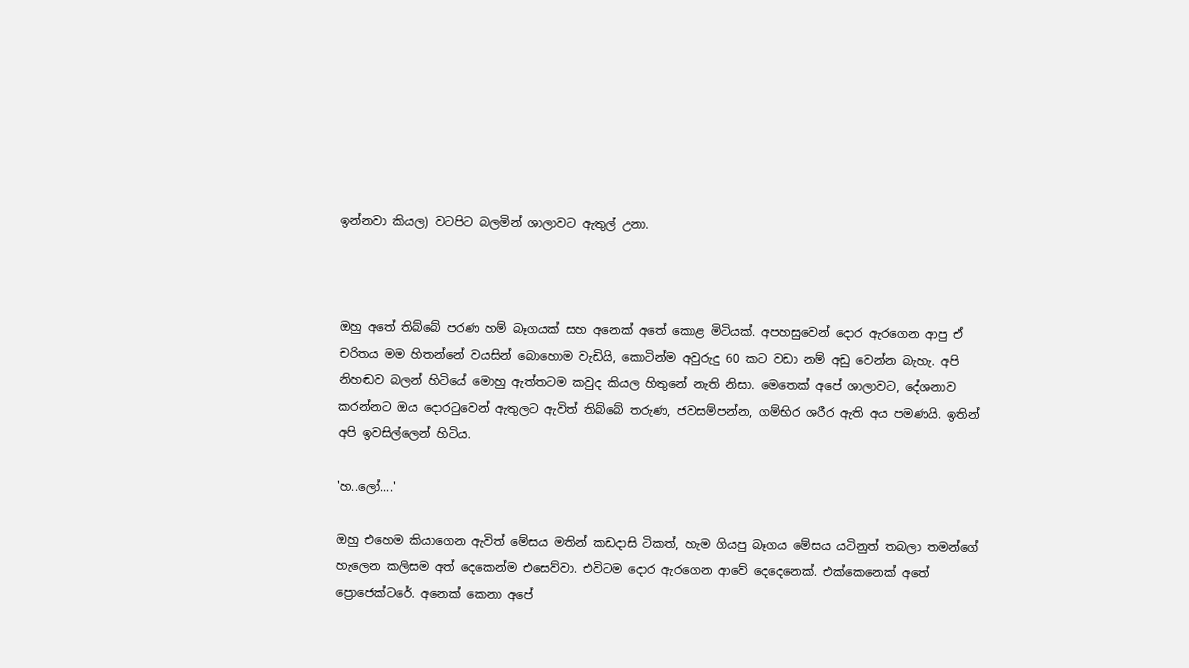ඉන්නවා කියල) වටපිට බලමින් ශාලාවට ඇතුල් උනා.



ඔහු අතේ තිබ්බේ පරණ හම් බෑගයක් සහ අනෙක් අතේ කොළ මිටියක්. අපහසුවෙන් දොර ඇරගෙන ආපු ඒ චරිතය මම හිතන්නේ වයසින් බොහොම වැඩියි, කොටින්ම අවුරුදු 60 කට වඩා නම් අඩු වෙන්න බැහැ. අපි නිහඬව බලන් හිටියේ මොහු ඇත්තටම කවුද කියල හිතුනේ නැති නිසා. මෙතෙක් අපේ ශාලාවට, දේශනාව කරන්නට ඔය දොරටුවෙන් ඇතුලට ඇවිත් තිබ්බේ තරුණ, ජවසම්පන්න, ගම්භිර ශරීර ඇති අය පමණයි. ඉතින් අපි ඉවසිල්ලෙන් හිටිය.

'හ..ලෝ....'

ඔහු එහෙම කියාගෙන ඇවිත් මේසය මතින් කඩදාසි ටිකත්, හැම ගියපු බෑගය මේසය යටිනුත් තබලා තමන්ගේ හැලෙන කලිසම අත් දෙකෙන්ම එසෙව්වා. එවිටම දොර ඇරගෙන ආවේ දෙදෙනෙක්. එක්කෙනෙක් අතේ ප්‍රොජෙක්ටරේ. අනෙක් කෙනා අපේ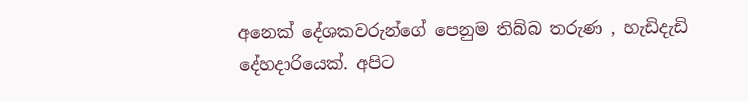අනෙක් දේශකවරුන්ගේ පෙනුම තිබ්බ තරුණ , හැඩිදැඩි දේහදාරියෙක්. අපිට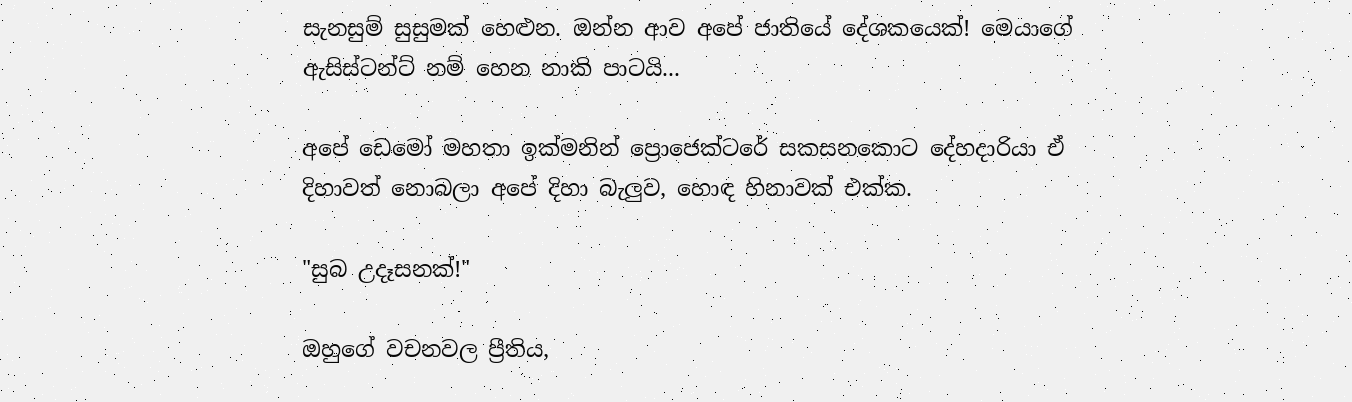සැනසුම් සුසුමක් හෙළුන. ඔන්න ආව අපේ ජාතියේ දේශකයෙක්! මෙයාගේ ඇසිස්ටන්ට් නම් හෙන නාකි පාටයි...

අපේ ඩෙමෝ මහතා ඉක්මනින් ප්‍රොජෙක්ටරේ සකසනකොට දේහදාරියා ඒ දිහාවත් නොබලා අපේ දිහා බැලුව, හොඳ හිනාවක් එක්ක.

"සුබ උදෑසනක්!"

ඔහුගේ වචනවල ප්‍රීතිය,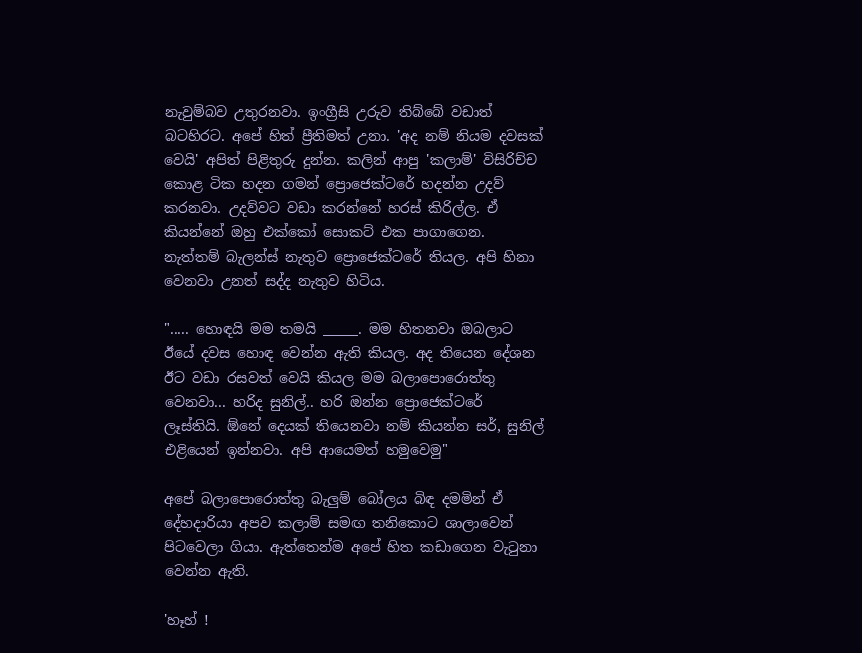නැවුම්බව උතුරනවා. ඉංග්‍රීසි උරුව තිබ්බේ වඩාත් බටහිරට. අපේ හිත් ප්‍රීතිමත් උනා. 'අද නම් නියම දවසක් වෙයි' අපිත් පිළිතුරු දුන්න. කලින් ආපු 'කලාම්' විසිරිච්ච කොළ ටික හදන ගමන් ප්‍රොජෙක්ටරේ හදන්න උදව් කරනවා. උදව්වට වඩා කරන්නේ හරස් කිරිල්ල. ඒ කියන්නේ ඔහු එක්කෝ සොකට් එක පාගාගෙන. නැත්තම් බැලන්ස් නැතුව ප්‍රොජෙක්ටරේ තියල. අපි හිනා වෙනවා උනත් සද්ද නැතුව හිටිය.

"..... හොඳයි මම තමයි _____. මම හිතනවා ඔබලාට ඊයේ දවස හොඳ වෙන්න ඇති කියල. අද තියෙන දේශන ඊට වඩා රසවත් වෙයි කියල මම බලාපොරොත්තු වෙනවා... හරිද සුනිල්.. හරි ඔන්න ප්‍රොජෙක්ටරේ ලෑස්තියි. ඕනේ දෙයක් තියෙනවා නම් කියන්න සර්, සුනිල් එළියෙන් ඉන්නවා. අපි ආයෙමත් හමුවෙමු"

අපේ බලාපොරොත්තු බැලුම් බෝලය බිඳ දමමින් ඒ දේහදාරියා අපව කලාම් සමඟ තනිකොට ශාලාවෙන් පිටවෙලා ගියා. ඇත්තෙන්ම අපේ හිත කඩාගෙන වැටුනා වෙන්න ඇති.

'හෑහ් !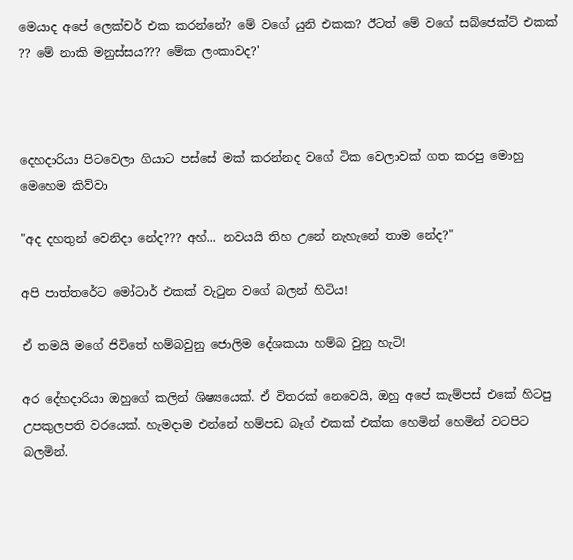මෙයාද අපේ ලෙක්චර් එක කරන්නේ? මේ වගේ යුනි එකක? ඊටත් මේ වගේ සබ්ජෙක්ට් එකක් ?? මේ නාකි මනුස්සය??? මේක ලංකාවද?'



දෙහදාරියා පිටවෙලා ගියාට පස්සේ මක් කරන්නද වගේ ටික වෙලාවක් ගත කරපු මොහු මෙහෙම කිව්වා

"අද දහතුන් වෙනිදා නේද??? අහ්... නවයයි තිහ උනේ නැහැනේ තාම නේද?"

අපි පාත්තරේට මෝටාර් එකක් වැටුන වගේ බලන් හිටිය!

ඒ තමයි මගේ ජිවිතේ හම්බවුනු ජොලිම දේශකයා හම්බ වුනු හැටි!

අර දේහදාරියා ඔහුගේ කලින් ශිෂ්‍යයෙක්. ඒ විතරක් නෙවෙයි, ඔහු අපේ කැම්පස් එකේ හිටපු උපකුලපති වරයෙක්. හැමදාම එන්නේ හම්පඩ බෑග් එකක් එක්ක හෙමින් හෙමින් වටපිට බලමින්.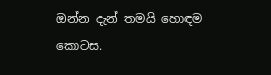ඔන්න දැන් තමයි හොඳම කොටස.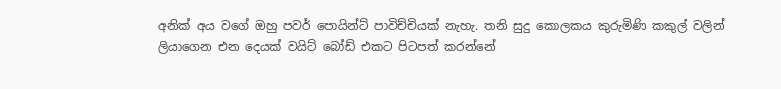අනික් අය වගේ ඔහු පවර් පොයින්ට් පාවිච්චියක් නැහැ. තනි සුදු කොලකය කුරුමිණි කකුල් වලින්  ලියාගෙන එන දෙයක් වයිට් බෝඩ් එකට පිටපත් කරන්නේ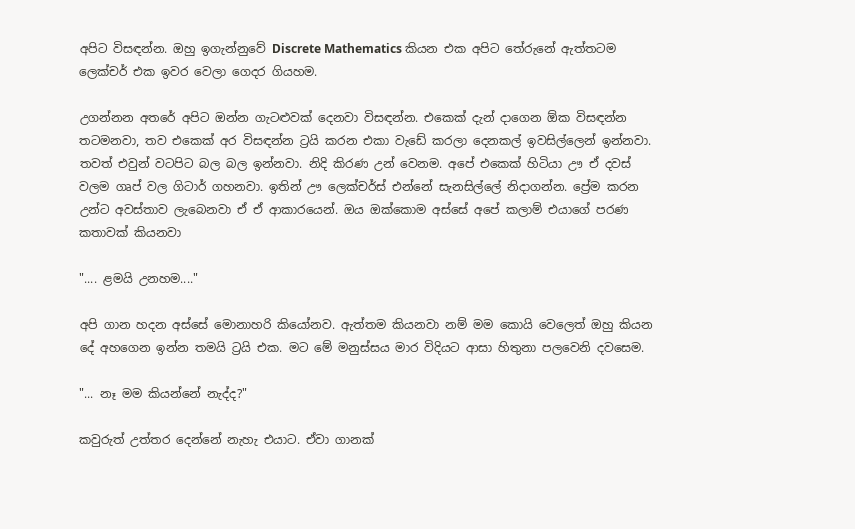අපිට විසඳන්න. ඔහු ඉගැන්නුවේ Discrete Mathematics කියන එක අපිට තේරුනේ ඇත්තටම ලෙක්චර් එක ඉවර වෙලා ගෙදර ගියහම.

උගන්නන අතරේ අපිට ඔන්න ගැටළුවක් දෙනවා විසඳන්න. එකෙක් දැන් දාගෙන ඕක විසඳන්න තටමනවා, තව එකෙක් අර විසඳන්න ට්‍රයි කරන එකා වැඩේ කරලා දෙනකල් ඉවසිල්ලෙන් ඉන්නවා. තවත් එවුන් වටපිට බල බල ඉන්නවා. නිදි කිරණ උන් වෙනම. අපේ එකෙක් හිටියා ඌ ඒ දවස් වලම ගෘප් වල ගිටාර් ගහනවා. ඉතින් ඌ ලෙක්චර්ස් එන්නේ සැනසිල්ලේ නිදාගන්න. ප්‍රේම කරන උන්ට අවස්තාව ලැබෙනවා ඒ ඒ ආකාරයෙන්. ඔය ඔක්කොම අස්සේ අපේ කලාම් එයාගේ පරණ කතාවක් කියනවා

".... ළමයි උනහම...."

අපි ගාන හදන අස්සේ මොනාහරි කියෝනව. ඇත්තම කියනවා නම් මම කොයි වෙලෙත් ඔහු කියන දේ අහගෙන ඉන්න තමයි ට්‍රයි එක. මට මේ මනුස්සය මාර විදියට ආසා හිතුනා පලවෙනි දවසෙම.

"... නෑ මම කියන්නේ නැද්ද?"

කවුරුත් උත්තර දෙන්නේ නැහැ එයාට. ඒවා ගානක්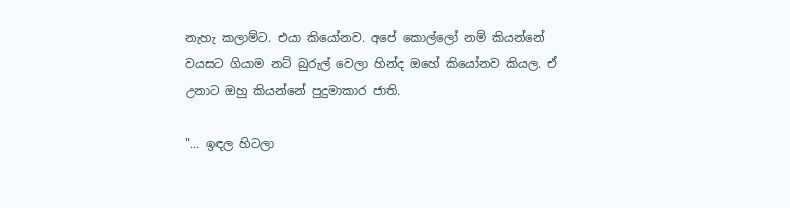නැහැ කලාම්ට. එයා කියෝනව. අපේ කොල්ලෝ නම් කියන්නේ වයසට ගියාම නට් බුරුල් වෙලා හින්ද ඔහේ කියෝනව කියල. ඒ උනාට ඔහු කියන්නේ පුදුමාකාර ජාති.

"... ඉඳල හිටලා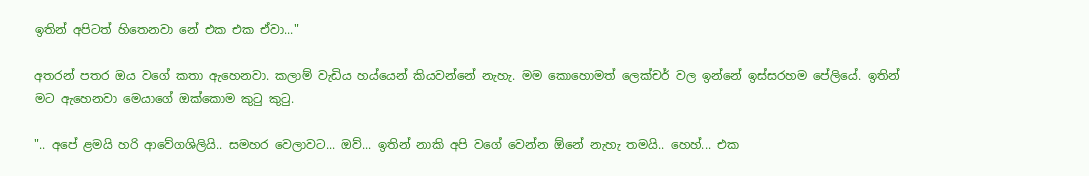ඉතින් අපිටත් හිතෙනවා නේ එක එක ඒවා..."

අතරන් පතර ඔය වගේ කතා ඇහෙනවා. කලාම් වැඩිය හය්යෙන් කියවන්නේ නැහැ. මම කොහොමත් ලෙක්චර් වල ඉන්නේ ඉස්සරහම පේලියේ. ඉතින් මට ඇහෙනවා මෙයාගේ ඔක්කොම කුටු කුටු.

".. අපේ ළමයි හරි ආවේගශිලියි.. සමහර වෙලාවට... ඔව්... ඉතින් නාකි අපි වගේ වෙන්න ඕනේ නැහැ තමයි.. හෙහ්... එක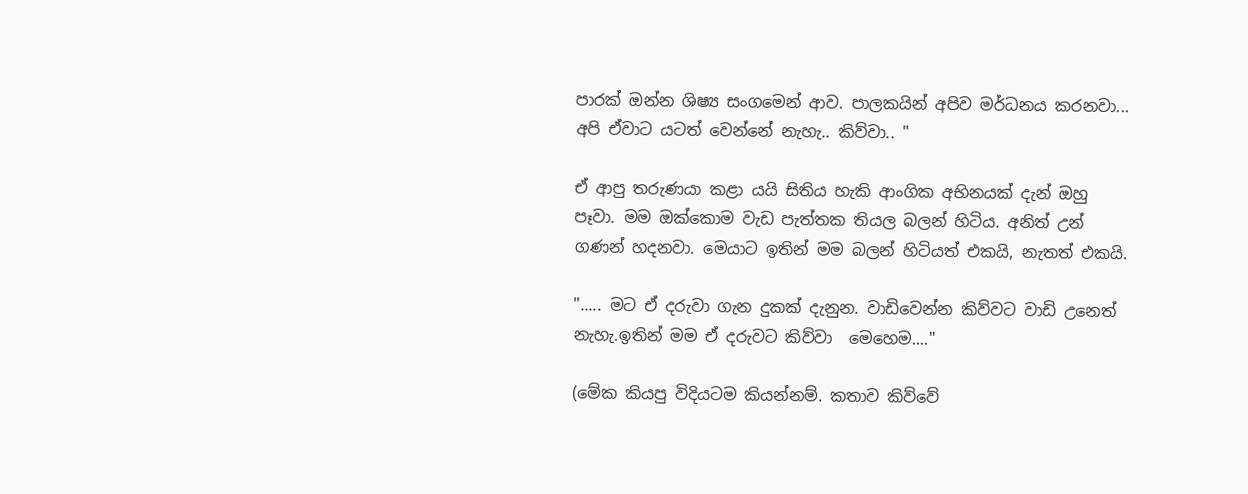පාරක් ඔන්න ශිෂ්‍ය සංගමෙන් ආව. පාලකයින් අපිව මර්ධනය කරනවා... අපි ඒවාට යටත් වෙන්නේ නැහැ.. කිව්වා.. "

ඒ ආපු තරුණයා කළා යයි සිතිය හැකි ආංගික අභිනයක් දැන් ඔහු පෑවා. මම ඔක්කොම වැඩ පැත්තක තියල බලන් හිටිය. අනිත් උන් ගණන් හදනවා. මෙයාට ඉතින් මම බලන් හිටියත් එකයි, නැතත් එකයි.

"..... මට ඒ දරුවා ගැන දුකක් දැනුන. වාඩිවෙන්න කිව්වට වාඩි උනෙත් නැහැ.ඉතින් මම ඒ දරුවට කිව්වා  මෙහෙම...."

(මේක කියපු විදියටම කියන්නම්. කතාව කිව්වේ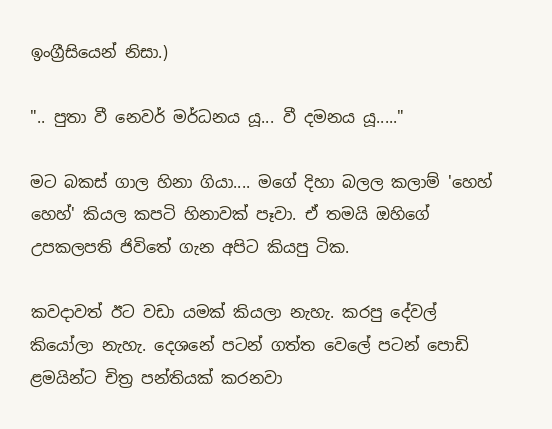ඉංග්‍රීසියෙන් නිසා.)

".. පුතා වී නෙවර් මර්ධනය යූ... වී දමනය යූ....."

මට බකස් ගාල හිනා ගියා.... මගේ දිහා බලල කලාම් 'හෙහ් හෙහ්' කියල කපටි හිනාවක් පෑවා. ඒ තමයි ඔහිගේ උපකලපති ජිවිතේ ගැන අපිට කියපු ටික.

කවදාවත් ඊට වඩා යමක් කියලා නැහැ. කරපු දේවල් කියෝලා නැහැ. දෙශනේ පටන් ගත්ත වෙලේ පටන් පොඩි ළමයින්ට චිත්‍ර පන්තියක් කරනවා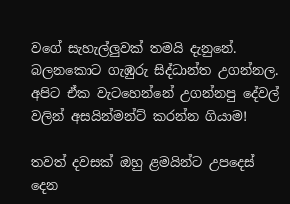වගේ සැහැල්ලුවක් තමයි දැනුනේ. බලනකොට ගැඹුරු සිද්ධාන්ත උගන්නල. අපිට ඒක වැටහෙන්නේ උගන්නපු දේවල් වලින් අසයින්මන්ට් කරන්න ගියාම!

තවත් දවසක් ඔහු ළමයින්ට උපදෙස් දෙන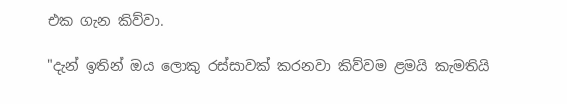එක ගැන කිව්වා.

"දැන් ඉතින් ඔය ලොකු රස්සාවක් කරනවා කිව්වම ළමයි කැමතියි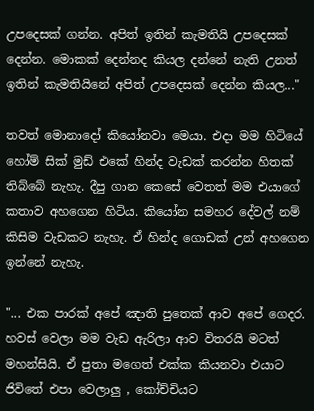උපදෙසක් ගන්න. අපිත් ඉතින් කැමතියි උපදෙසක් දෙන්න. මොකක් දෙන්නද කියල දන්නේ නැති උනත් ඉතින් කැමතියිනේ අපිත් උපදෙසක් දෙන්න කියල..."

තවත් මොනාදෝ කියෝනවා මෙයා. එදා මම හිටියේ හෝම් සික් මුඩ් එකේ හින්ද වැඩක් කරන්න හිතක් තිබ්බේ නැහැ. දීපු ගාන කෙසේ වෙතත් මම එයාගේ කතාව අහගෙන හිටිය. කියෝන සමහර දේවල් නම් කිසිම වැඩකට නැහැ. ඒ හින්ද ගොඩක් උන් අහගෙන ඉන්නේ නැහැ.

"... එක පාරක් අපේ ඤාති පුතෙක් ආව අපේ ගෙදර. හවස් වෙලා මම වැඩ ඇරිලා ආව විතරයි මටත් මහන්සියි. ඒ පුතා මගෙත් එක්ක කියනවා එයාට ජිවිතේ එපා වෙලාලු , කෝච්චියට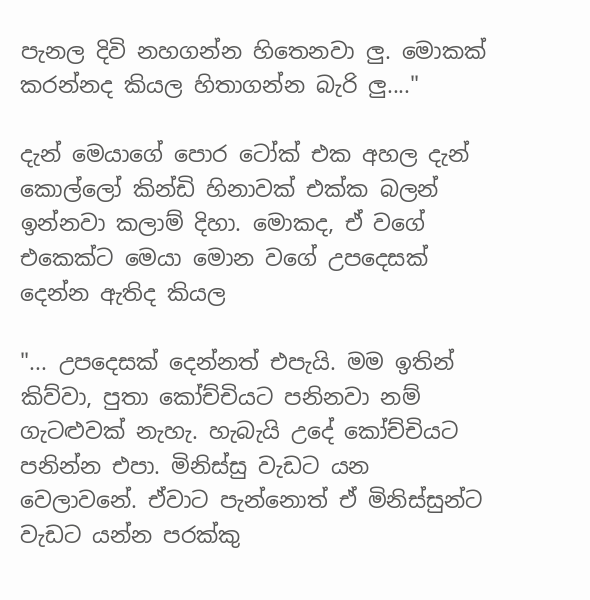පැනල දිවි නහගන්න හිතෙනවා ලු. මොකක් කරන්නද කියල හිතාගන්න බැරි ලු...."

දැන් මෙයාගේ පොර ටෝක් එක අහල දැන් කොල්ලෝ කින්ඩි හිනාවක් එක්ක බලන් ඉන්නවා කලාම් දිහා. මොකද, ඒ වගේ එකෙක්ට මෙයා මොන වගේ උපදෙසක් දෙන්න ඇතිද කියල

"... උපදෙසක් දෙන්නත් එපැයි. මම ඉතින් කිව්වා, පුතා කෝච්චියට පනිනවා නම් ගැටළුවක් නැහැ. හැබැයි උදේ කෝච්චියට පනින්න එපා. මිනිස්සු වැඩට යන වෙලාවනේ. ඒවාට පැන්නොත් ඒ මිනිස්සුන්ට වැඩට යන්න පරක්කු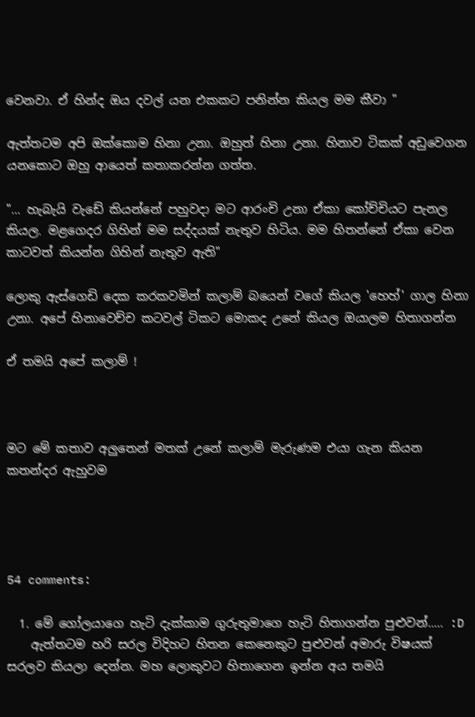වෙනවා. ඒ හින්ද ඔය දවල් යන එකකට පනින්න කියල මම කීවා "

ඇත්තටම අපි ඔක්කොම හිනා උනා. ඔහුත් හිනා උනා. හිනාව ටිකක් අඩුවෙගන යනකොට ඔහු ආයෙත් කතාකරන්න ගත්ත.

"... හැබැයි වැඩේ කියන්නේ පහුවදා මට ආරංචි උනා ඒකා කෝච්චියට පැනල කියල. මළගෙදර ගිහින් මම සද්දයක් නැතුව හිටිය. මම හිතන්නේ ඒකා වෙන කාටවත් කියන්න ගිහින් නැතුව ඇති"

ලොකු ඇස්ගෙඩි දෙක කරකවමින් කලාම් බයෙන් වගේ කියල 'හෙහ්' ගාල හිනා උනා. අපේ හිනාවෙච්ච කටවල් ටිකට මොකද උනේ කියල ඔයාලම හිතාගන්න

ඒ තමයි අපේ කලාම් !



මට මේ කතාව අලුතෙන් මතක් උනේ කලාම් මැරුණම එයා ගැන කියන කතන්දර ඇහුවම




54 comments:

  1. මේ ගෝලයාගෙ හැටි දැක්කාම ගුරුතුමාගෙ හැටි හිතාගන්න පුළුවන්..... :D
    ඇත්තටම හරි සරල විදිහට හිතන කෙනෙකුට පුළුවන් අමාරු විෂයක් සරලව කියලා දෙන්න. මහ ලොකුවට හිතාගෙන ඉන්න අය තමයි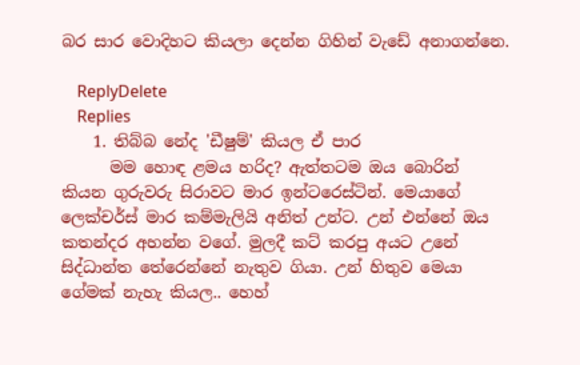බර සාර වොදිහට කියලා දෙන්න ගිහින් වැඩේ අනාගන්නෙ.

    ReplyDelete
    Replies
    1. තිබ්බ නේද 'ඩීෂුම්' කියල ඒ පාර
      මම හොඳ ළමය හරිද? ඇත්තටම ඔය බොරින් කියන ගුරුවරු සිරාවට මාර ඉන්ටරෙස්ටින්. මෙයාගේ ලෙක්චර්ස් මාර කම්මැලියි අනිත් උන්ට. උන් එන්නේ ඔය කතන්දර අහන්න වගේ. මුලදී කට් කරපු අයට උනේ සිද්ධාන්ත තේරෙන්නේ නැතුව ගියා. උන් හිතුව මෙයා ගේමක් නැහැ කියල.. හෙහ්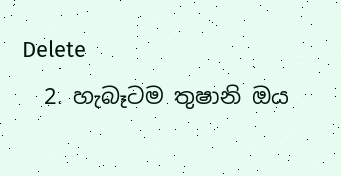Delete
  2. හැබෑටම තුෂානි ඔය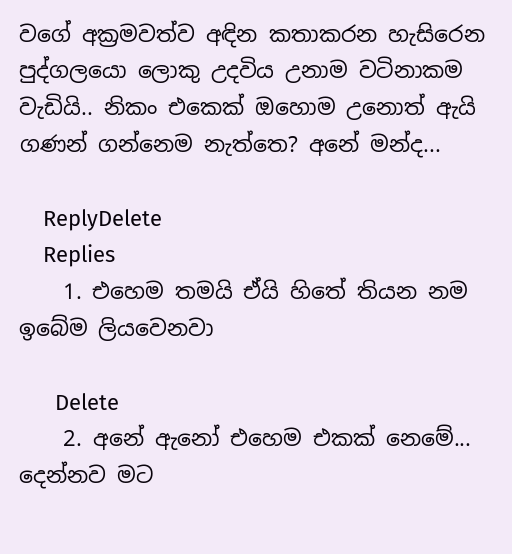වගේ අක්‍රමවත්ව අඳින කතාකරන හැසිරෙන පුද්ගලයො ලොකු උදවිය උනාම වටිනාකම වැඩියි.. නිකං එකෙක් ඔහොම උනොත් ඇයි ගණන් ගන්නෙම නැත්තෙ? අනේ මන්ද...

    ReplyDelete
    Replies
    1. එහෙම තමයි ඒයි හිතේ තියන නම ඉබේම ලියවෙනවා

      Delete
    2. අනේ ඇනෝ එහෙම එකක් නෙමේ... දෙන්නව මට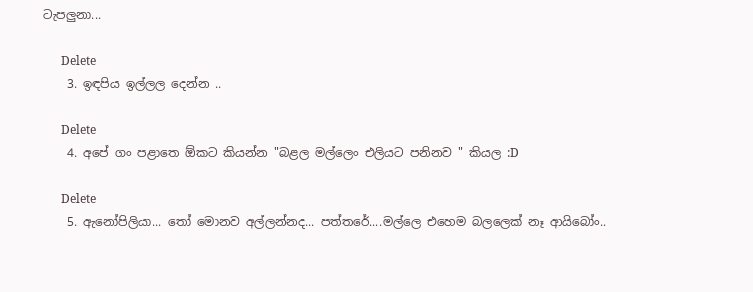ටැපලුනා...

      Delete
    3. ඉඳපිය ඉල්ලල දෙන්න ..

      Delete
    4. අපේ ගං පළාතෙ ඕකට කියන්න "බළල මල්ලෙං එලියට පනිනව " කියල :D

      Delete
    5. ඇනෝපිලියා... තෝ මොනව අල්ලන්නද... පත්තරේ....මල්ලෙ එහෙම බලලෙක් නෑ ආයිබෝං..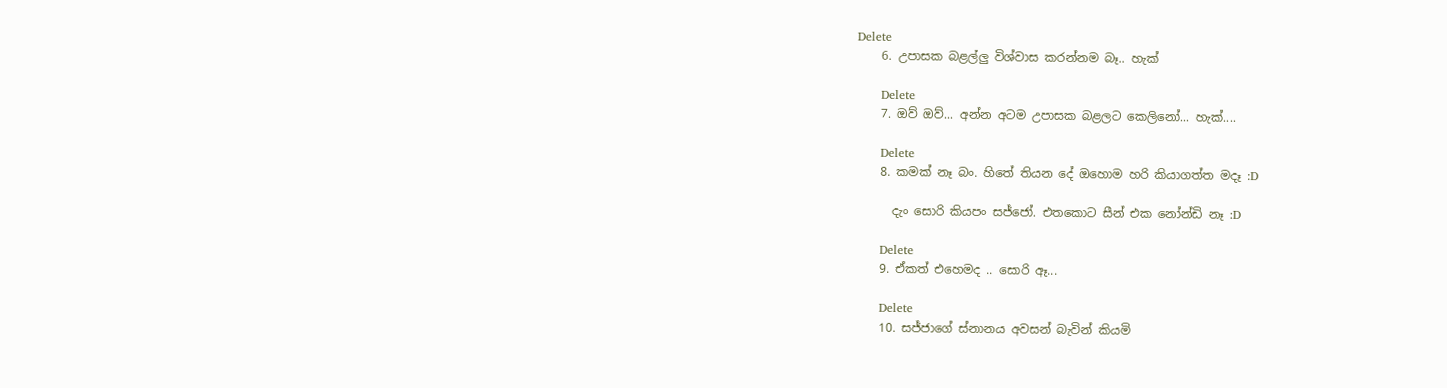Delete
    6. උපාසක බළල්ලු විශ්වාස කරන්නම බෑ.. හැක්

      Delete
    7. ඔව් ඔව්... අන්න අටම උපාසක බළලට කෙලිනෝ... හැක්....

      Delete
    8. කමක් නෑ බං. හිතේ තියන දේ ඔහොම හරි කියාගත්ත මදෑ :D

      දැං සොරි කියපං සජ්ජෝ. එතකොට සීන් එක නෝන්ඩි නෑ :D

      Delete
    9. ඒකත් එහෙමද .. සොරි ඈ...

      Delete
    10. සජ්ජාගේ ස්නානය අවසන් බැවින් කියමි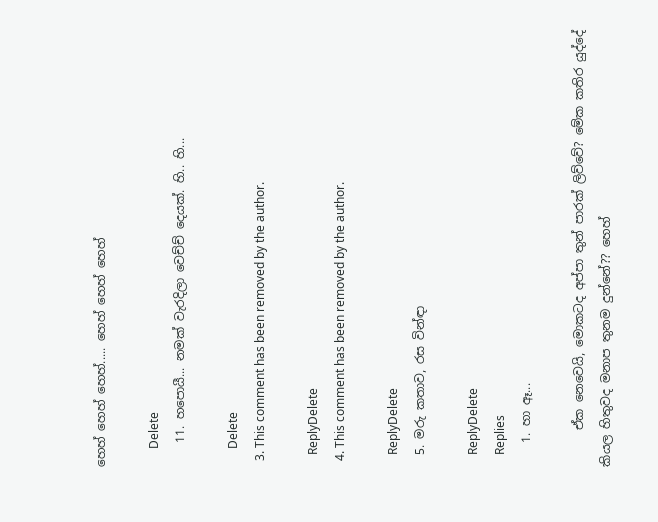හෙහ් හෙහ් හෙහ්..... හෙහ් හෙහ් හෙහ්

      Delete
    11. හපොයී... නමක් වැරදිලා වෙච්ච් දෙයක්. හි.. හි...

      Delete
  3. This comment has been removed by the author.

    ReplyDelete
  4. This comment has been removed by the author.

    ReplyDelete
  5. මරු කතාව, රස වින්ඳා

    ReplyDelete
    Replies
    1. හා ඈ...

      ඒක නෙවෙයි, මොකටද අප්පා තුන් පාරක් ලිව්වේ? මේක කතිර යුද්දේ කියල හිතුවද මනාප තුනම දුන්නේ?? හෙහ්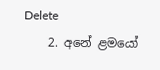Delete
    2. අනේ ළමයෝ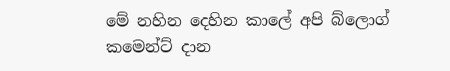මේ නහින දෙහින කාලේ අපි බ්ලොග් කමෙන්ට් දාන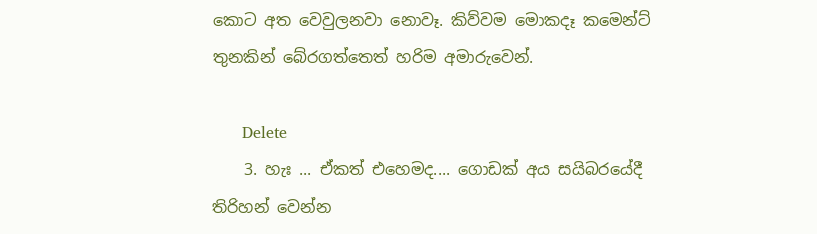කොට අත වෙවුලනවා නොවෑ. කිව්වම මොකදෑ කමෙන්ට් තුනකින් බේරගත්තෙත් හරිම අමාරුවෙන්.

      Delete
    3. හැඃ ... ඒකත් එහෙමද.... ගොඩක් අය සයිබරයේදී තිරිහන් වෙන්න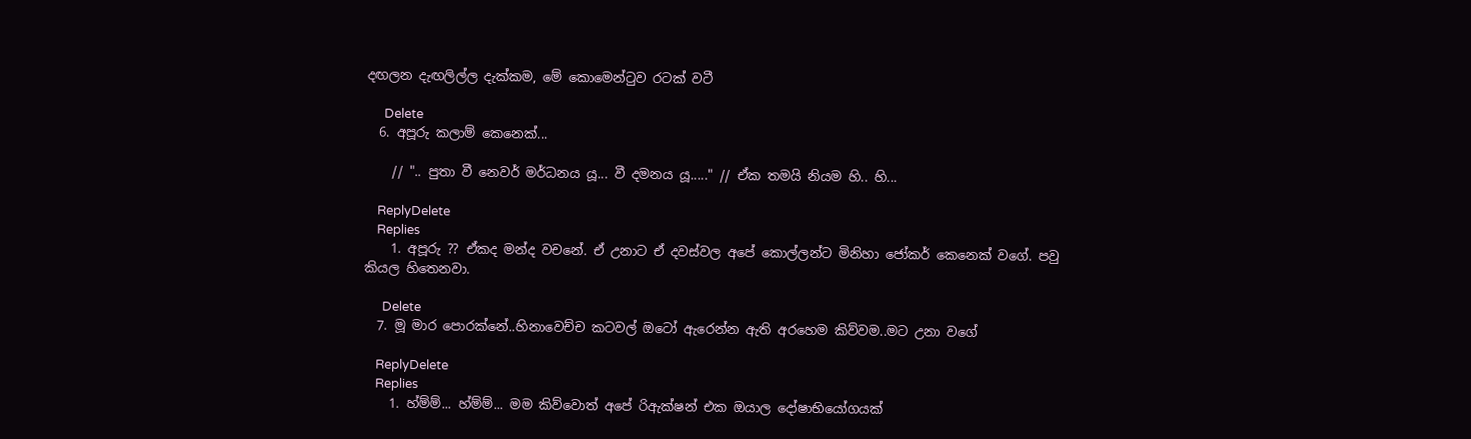දඟලන දැඟලිල්ල දැක්කම, මේ කොමෙන්ටුව රටක් වටී

      Delete
  6. අපූරු කලාම් කෙනෙක්...

    // ".. පුතා වී නෙවර් මර්ධනය යූ... වී දමනය යූ....." // ඒක තමයි නියම හි.. හි...

    ReplyDelete
    Replies
    1. අපූරු ?? ඒකද මන්ද වචනේ. ඒ උනාට ඒ දවස්වල අපේ කොල්ලන්ට මිනිහා ජෝකර් කෙනෙක් වගේ. පවු කියල හිතෙනවා.

      Delete
  7. මූ මාර පොරක්නේ..හිනාවෙච්ච කටවල් ඔටෝ ඇරෙන්න ඇති අරහෙම කිව්වම..මට උනා වගේ

    ReplyDelete
    Replies
    1. හ්ම්ම්... හ්ම්ම්... මම කිව්වොත් අපේ රිඇක්ෂන් එක ඔයාල දෝෂාභියෝගයක්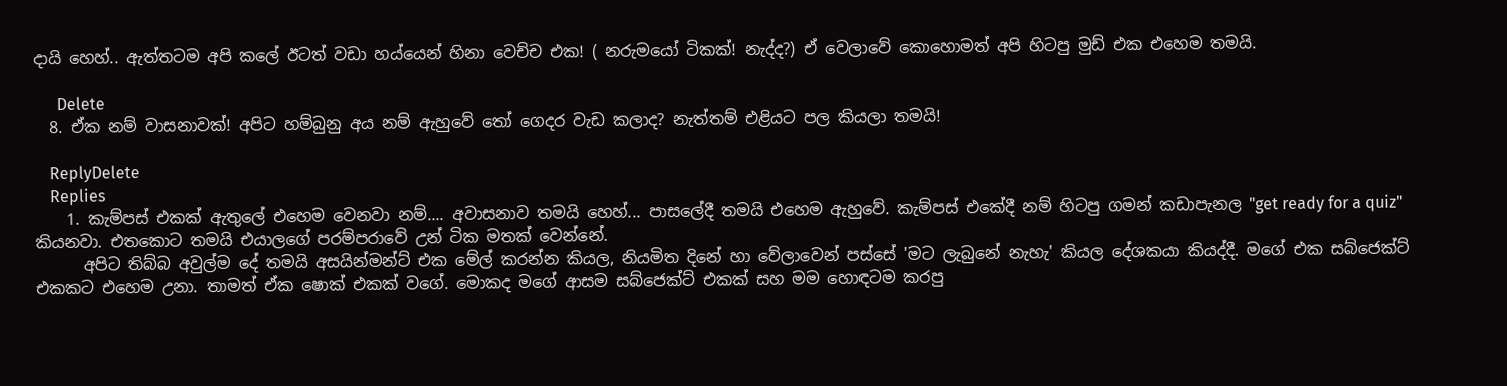දායි හෙහ්.. ඇත්තටම අපි කලේ ඊටත් වඩා හය්යෙන් හිනා වෙච්ච එක! ( නරුමයෝ ටිකක්! නැද්ද?) ඒ වෙලාවේ කොහොමත් අපි හිටපු මුඩ් එක එහෙම තමයි.

      Delete
  8. ඒක නම් වාසනාවක්! අපිට හම්බුනු අය නම් ඇහුවේ තෝ ගෙදර වැඩ කලාද? නැත්තම් එළියට පල කියලා තමයි!

    ReplyDelete
    Replies
    1. කැම්පස් එකක් ඇතුලේ එහෙම වෙනවා නම්.... අවාසනාව තමයි හෙහ්... පාසලේදී තමයි එහෙම ඇහුවේ. කැම්පස් එකේදී නම් හිටපු ගමන් කඩාපැනල "get ready for a quiz" කියනවා. එතකොට තමයි එයාලගේ පරම්පරාවේ උන් ටික මතක් වෙන්නේ.
      අපිට තිබ්බ අවුල්ම දේ තමයි අසයින්මන්ට් එක මේල් කරන්න කියල, නියමිත දිනේ හා වේලාවෙන් පස්සේ 'මට ලැබුනේ නැහැ' කියල දේශකයා කියද්දී. මගේ එක සබ්ජෙක්ට් එකකට එහෙම උනා. තාමත් ඒක ෂොක් එකක් වගේ. මොකද මගේ ආසම සබ්ජෙක්ට් එකක් සහ මම හොඳටම කරපු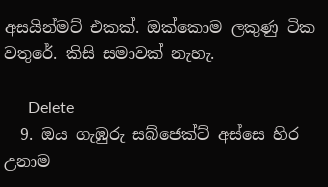අසයින්මට් එකක්. ඔක්කොම ලකුණු ටික වතුරේ. කිසි සමාවක් නැහැ.

      Delete
  9. ඔය ගැඹුරු සබ්ජෙක්ට් අස්සෙ හිර උනාම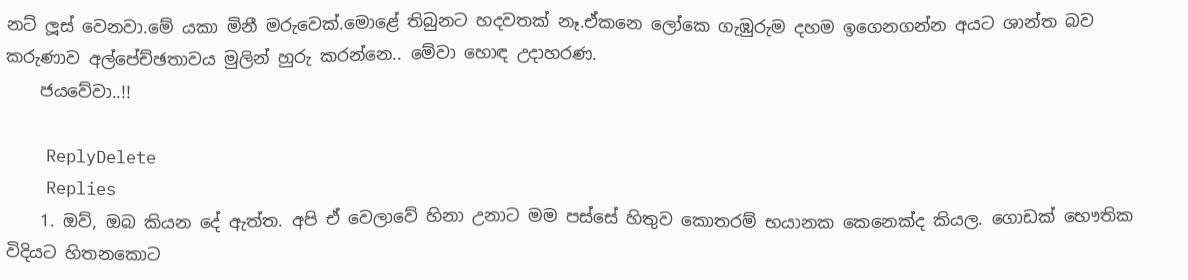නට් ලූස් වෙනවා.මේ යකා මිනී මරුවෙක්.මොළේ තිබුනට හදවතක් නෑ.ඒකනෙ ලෝකෙ ගැඹුරුම දහම ඉගෙනගන්න අයට ශාන්ත බව කරුණාව අල්පේච්ඡතාවය මුලින් හුරු කරන්නෙ.. මේවා හොඳ උදාහරණ.
    ජයවේවා..!!

    ReplyDelete
    Replies
    1. ඔව්, ඔබ කියන දේ ඇත්ත. අපි ඒ වෙලාවේ හිනා උනාට මම පස්සේ හිතුව කොතරම් භයානක කෙනෙක්ද කියල. ගොඩක් භෞතික විදියට හිතනකොට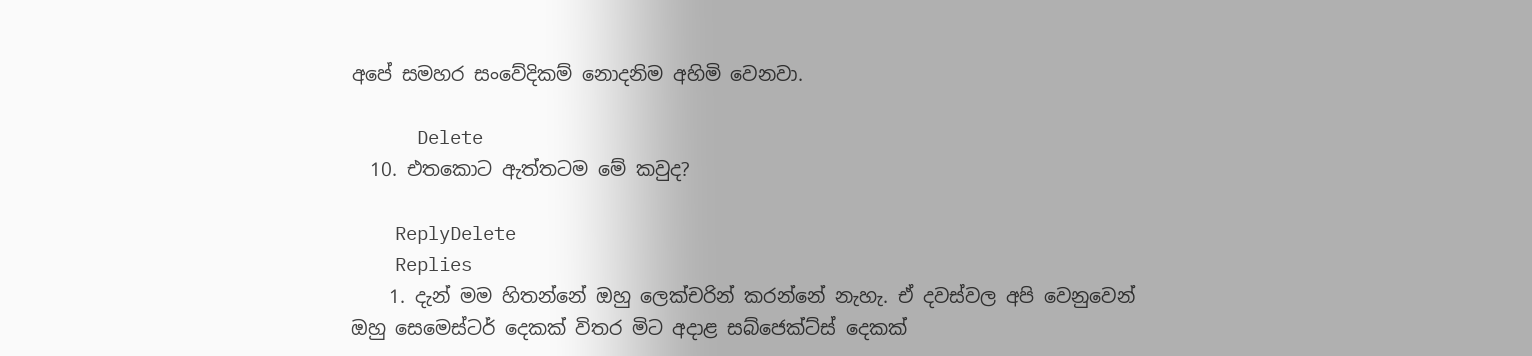අපේ සමහර සංවේදිකම් නොදනිම අහිමි වෙනවා.

      Delete
  10. එතකොට ඇත්තටම මේ කවුද?

    ReplyDelete
    Replies
    1. දැන් මම හිතන්නේ ඔහු ලෙක්චරින් කරන්නේ නැහැ. ඒ දවස්වල අපි වෙනුවෙන් ඔහු සෙමෙස්ටර් දෙකක් විතර මිට අදාළ සබ්ජෙක්ට්ස් දෙකක්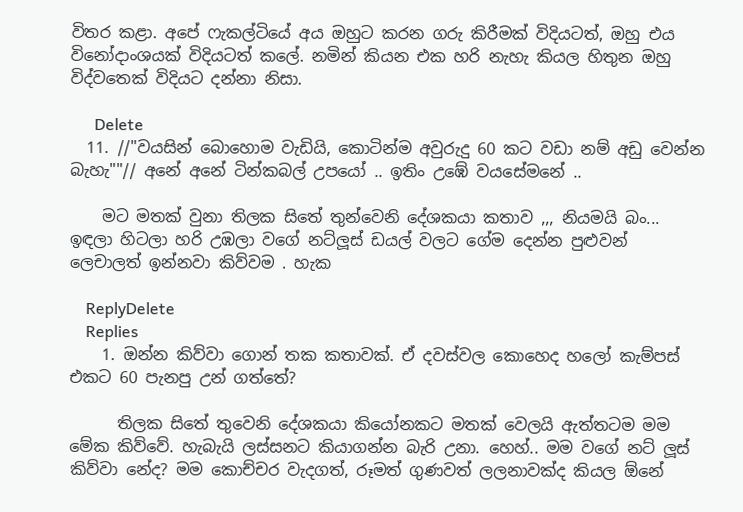විතර කළා. අපේ ෆැකල්ටියේ අය ඔහුට කරන ගරු කිරීමක් විදියටත්, ඔහු එය විනෝදාංශයක් විදියටත් කලේ. නමින් කියන එක හරි නැහැ කියල හිතුන ඔහු විද්වතෙක් විදියට දන්නා නිසා.

      Delete
  11. //"වයසින් බොහොම වැඩියි, කොටින්ම අවුරුදු 60 කට වඩා නම් අඩු වෙන්න බැහැ""// අනේ අනේ ටින්කබල් උපයෝ .. ඉතිං උඹේ වයසේමනේ ..

    මට මතක් වුනා තිලක සිතේ තුන්වෙනි දේශකයා කතාව ,,, නියමයි බං... ඉඳලා හිටලා හරි උඹලා වගේ නට්ලූස් ඩයල් වලට ගේම දෙන්න පුළුවන් ලෙචාලත් ඉන්නවා කිව්වම . හැක

    ReplyDelete
    Replies
    1. ඔන්න කිව්වා ගොන් තක කතාවක්. ඒ දවස්වල කොහෙද හලෝ කැම්පස් එකට 60 පැනපු උන් ගත්තේ?

      තිලක සිතේ තුවෙනි දේශකයා කියෝනකට මතක් වෙලයි ඇත්තටම මම මේක කිව්වේ. හැබැයි ලස්සනට කියාගන්න බැරි උනා. හෙහ්.. මම වගේ නට් ලූස් කිව්වා නේද? මම කොච්චර වැදගත්, රූමත් ගුණවත් ලලනාවක්ද කියල ඕනේ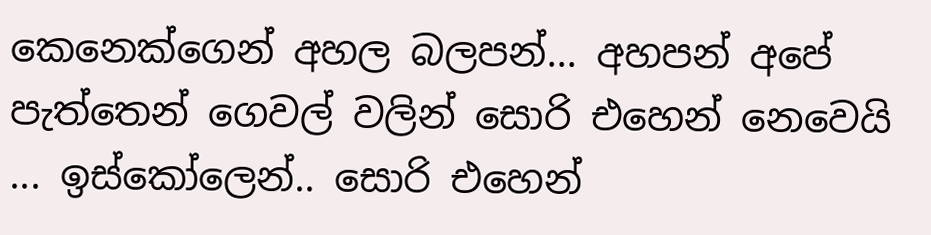කෙනෙක්ගෙන් අහල බලපන්... අහපන් අපේ පැත්තෙන් ගෙවල් වලින් සොරි එහෙන් නෙවෙයි ... ඉස්කෝලෙන්.. සොරි එහෙන්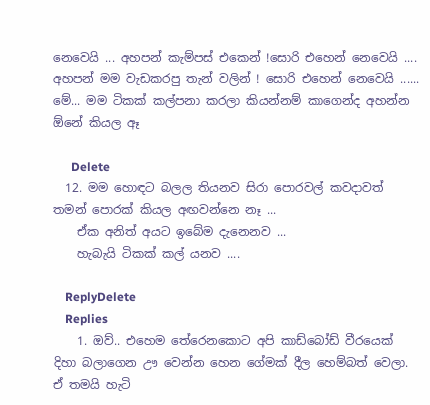නෙවෙයි ... අහපන් කැම්පස් එකෙන් !සොරි එහෙන් නෙවෙයි .... අහපන් මම වැඩකරපු තැන් වලින් ! සොරි එහෙන් නෙවෙයි ...... මේ... මම ටිකක් කල්පනා කරලා කියන්නම් කාගෙන්ද අහන්න ඕනේ කියල ඈ

      Delete
  12. මම හොඳට බලල තියනව සිරා පොරවල් කවදාවත් තමන් පොරක් කියල අඟවන්නෙ නෑ ...
    ඒක අනිත් අයට ඉබේම දැනෙනව ...
    හැබැයි ටිකක් කල් යනව ....

    ReplyDelete
    Replies
    1. ඔව්.. එහෙම තේරෙනකොට අපි කාඩ්බෝඩ් වීරයෙක් දිහා බලාගෙන ඌ වෙන්න හෙන ගේමක් දීල හෙම්බත් වෙලා. ඒ තමයි හැටි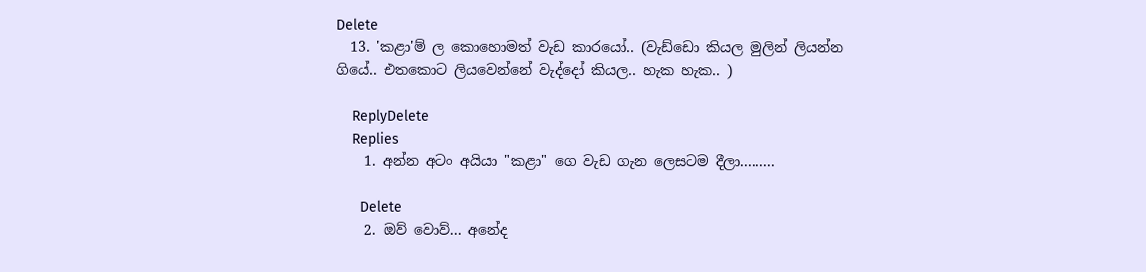Delete
  13. 'කළා'ම් ල කොහොමත් වැඩ කාරයෝ.. (වැඩ්ඩො කියල මුලින් ලියන්න ගියේ.. එතකොට ලියවෙන්නේ වැද්දෝ කියල.. හැක හැක.. )

    ReplyDelete
    Replies
    1. අන්න අටං අයියා "කළා" ගෙ වැඩ ගැන ලෙසටම දීලා.........

      Delete
    2. ඔව් වොව්... අනේද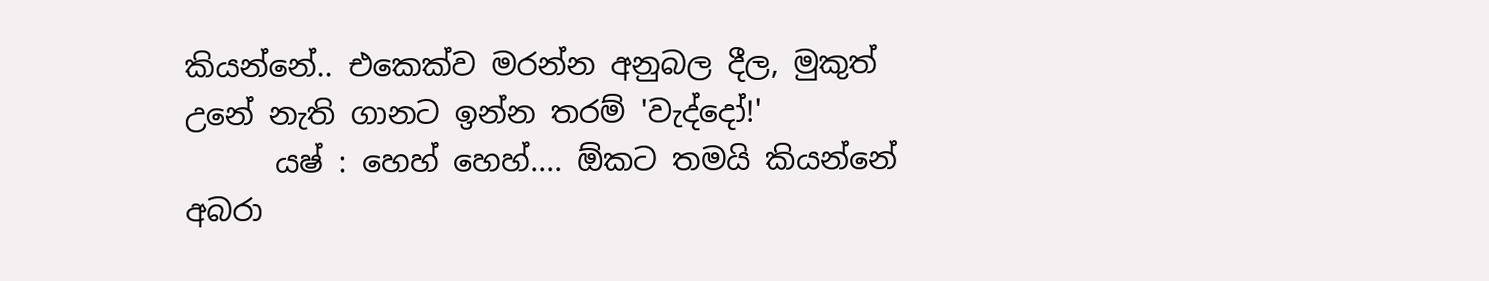කියන්නේ.. එකෙක්ව මරන්න අනුබල දීල, මුකුත් උනේ නැති ගානට ඉන්න තරම් 'වැද්දෝ!'
      යෂ් : හෙහ් හෙහ්.... ඕකට තමයි කියන්නේ අබරා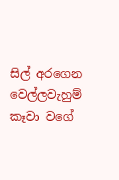සිල් අරගෙන වෙල්ලවැහුම් කෑවා වගේ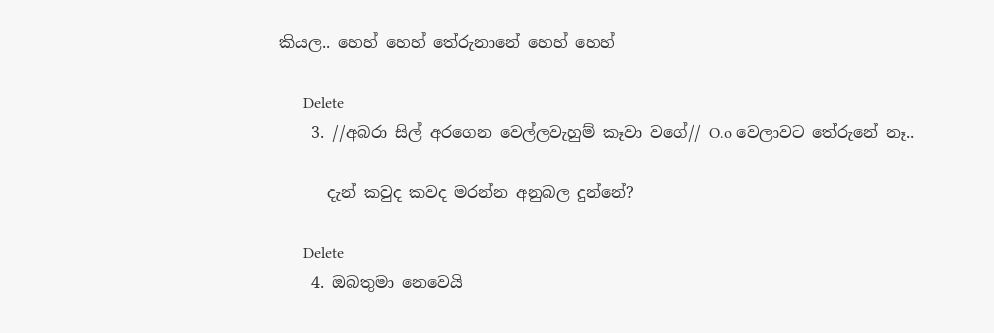කියල.. හෙහ් හෙහ් තේරුනානේ හෙහ් හෙහ්

      Delete
    3. //අබරා සිල් අරගෙන වෙල්ලවැහුම් කෑවා වගේ// O.o වෙලාවට තේරුනේ නෑ..

      දැන් කවුද කවද මරන්න අනුබල දුන්නේ?

      Delete
    4. ඔබතුමා නෙවෙයි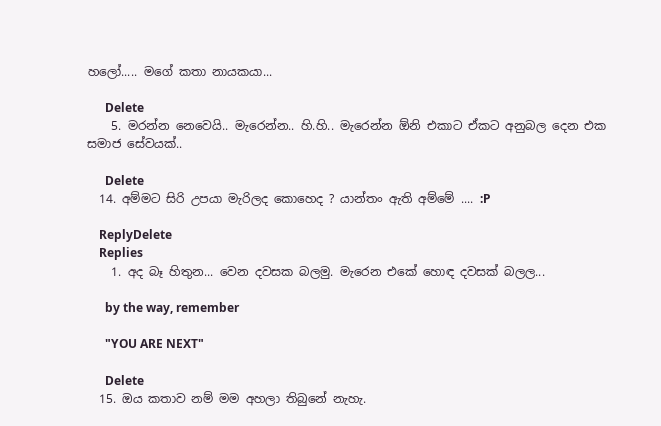හලෝ..... මගේ කතා නායකයා...

      Delete
    5. මරන්න නෙවෙයි.. මැරෙන්න.. හි.හි.. මැරෙන්න ඕනි එකාට ඒකට අනුබල දෙන එක සමාජ සේවයක්..

      Delete
  14. අම්මට සිරි උපයා මැරිලද කොහෙද ? යාන්තං ඇති අම්මේ .... :P

    ReplyDelete
    Replies
    1. අද බෑ හිතුන... වෙන දවසක බලමු. මැරෙන එකේ හොඳ දවසක් බලල...

      by the way, remember

      "YOU ARE NEXT"

      Delete
  15. ඔය කතාව නම් මම අහලා තිබුනේ නැහැ.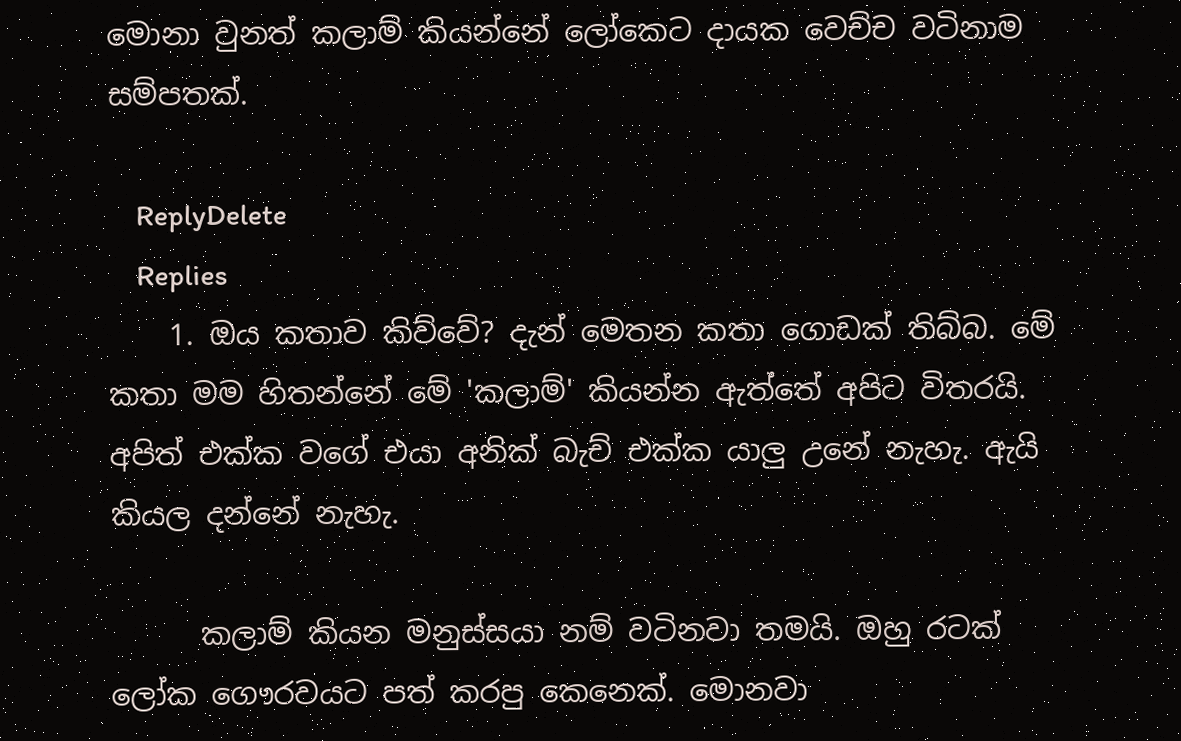මොනා වුනත් කලාම් කියන්නේ ලෝකෙට දායක වෙච්ච වටිනාම සම්පතක්.

    ReplyDelete
    Replies
    1. ඔය කතාව කිව්වේ? දැන් මෙතන කතා ගොඩක් තිබ්බ. මේ කතා මම හිතන්නේ මේ 'කලාම්' කියන්න ඇත්තේ අපිට විතරයි. අපිත් එක්ක වගේ එයා අනික් බැච් එක්ක යාලු උනේ නැහැ. ඇයි කියල දන්නේ නැහැ.

      කලාම් කියන මනුස්සයා නම් වටිනවා තමයි. ඔහු රටක් ලෝක ගෞරවයට පත් කරපු කෙනෙක්. මොනවා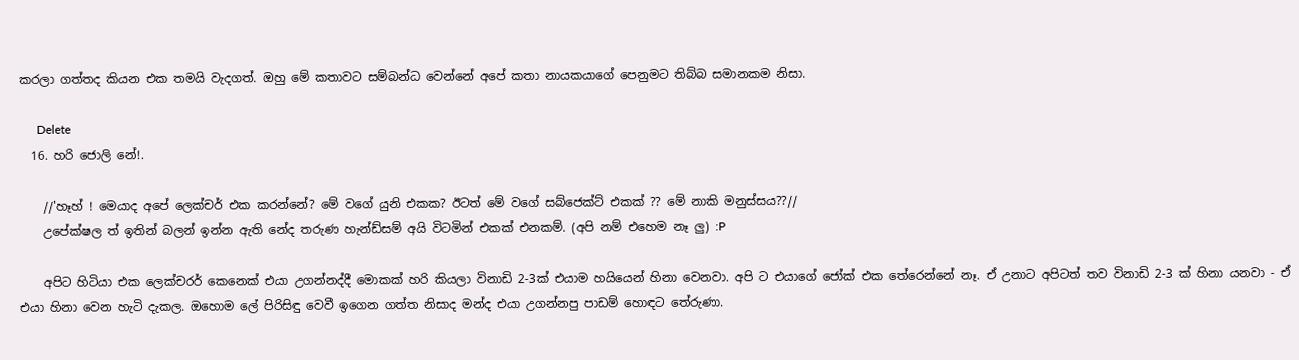කරලා ගත්තද කියන එක තමයි වැදගත්. ඔහු මේ කතාවට සම්බන්ධ වෙන්නේ අපේ කතා නායකයාගේ පෙනුමට තිබ්බ සමානකම නිසා.

      Delete
  16. හරි ජොලි නේ!.

    //'හෑහ් ! මෙයාද අපේ ලෙක්චර් එක කරන්නේ? මේ වගේ යුනි එකක? ඊටත් මේ වගේ සබ්ජෙක්ට් එකක් ?? මේ නාකි මනුස්සය??//
    උපේක්ෂල ත් ඉතින් බලන් ඉන්න ඇති නේද තරුණ හැන්ඩ්සම් අයි විටමින් එකක් එනකම්. (අපි නම් එහෙම නෑ ලු) :P

    අපිට හිටියා එක ලෙක්චරර් කෙනෙක් එයා උගන්නද්දී මොකක් හරි කියලා විනාඩි 2-3ක් එයාම හයියෙන් හිනා වෙනවා. අපි ට එයාගේ ජෝක් එක තේරෙන්නේ නෑ. ඒ උනාට අපිටත් තව විනාඩි 2-3 ක් හිනා යනවා - ඒ එයා හිනා වෙන හැටි දැකල. ඔහොම ලේ පිරිසිඳු වෙවී ඉගෙන ගත්ත නිසාද මන්ද එයා උගන්නපු පාඩම් හොඳට තේරුණා.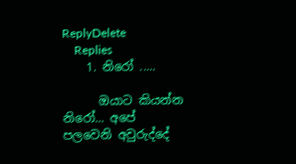ReplyDelete
    Replies
    1. නිරෝ .....

      ඔයාට කියන්න නිරෝ... අපේ පලවෙනි අවුරුද්දේ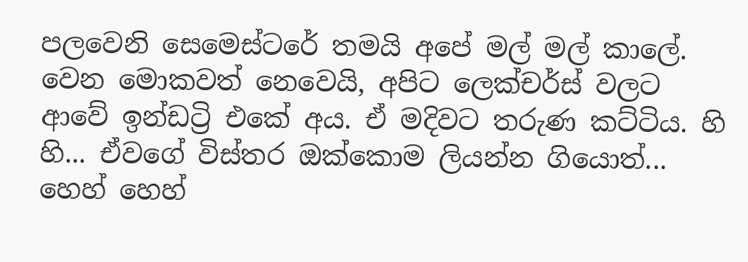පලවෙනි සෙමෙස්ටරේ තමයි අපේ මල් මල් කාලේ. වෙන මොකවත් නෙවෙයි, අපිට ලෙක්චර්ස් වලට ආවේ ඉන්ඩට්‍රි එකේ අය. ඒ මදිවට තරුණ කට්ටිය. හි හි... ඒවගේ විස්තර ඔක්කොම ලියන්න ගියොත්... හෙහ් හෙහ්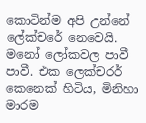කොටින්ම අපි උන්නේ ලේක්චරේ නෙවෙයි. මනෝ ලෝකවල පාවී පාවී. එක ලෙක්චරර් කෙනෙක් හිටිය, මිනිහා මාරම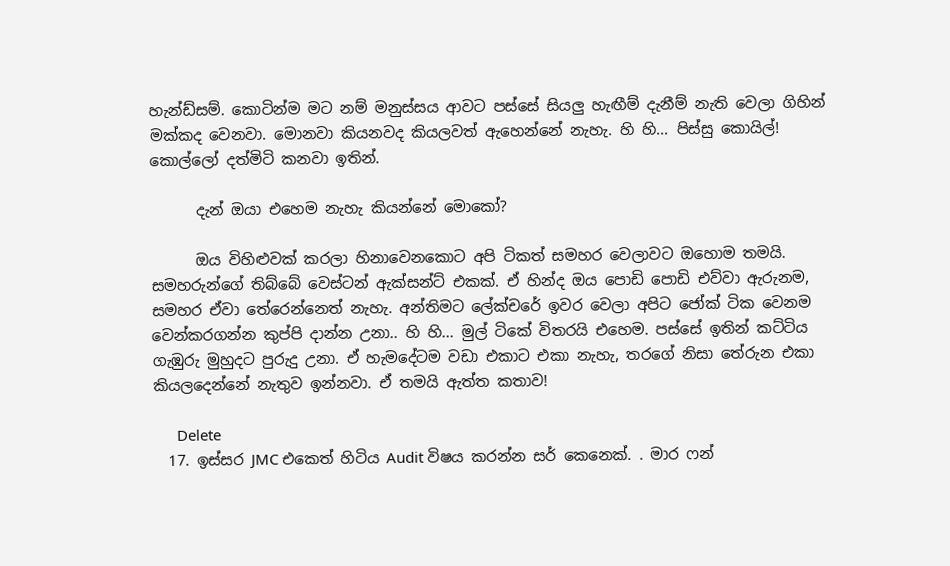හැන්ඩ්සම්. කොටින්ම මට නම් මනුස්සය ආවට පස්සේ සියලු හැඟීම් දැනීම් නැති වෙලා ගිහින් මක්කද වෙනවා. මොනවා කියනවද කියලවත් ඇහෙන්නේ නැහැ. හි හි... පිස්සු කොයිල්! කොල්ලෝ දත්මිටි කනවා ඉතින්.

      දැන් ඔයා එහෙම නැහැ කියන්නේ මොකෝ?

      ඔය විහිළුවක් කරලා හිනාවෙනකොට අපි ටිකත් සමහර වෙලාවට ඔහොම තමයි. සමහරුන්ගේ තිබ්බේ වෙස්ටන් ඇක්සන්ට් එකක්. ඒ හින්ද ඔය පොඩි පොඩි එව්වා ඇරුනම, සමහර ඒවා තේරෙන්නෙත් නැහැ. අන්තිමට ලේක්චරේ ඉවර වෙලා අපිට ජෝක් ටික වෙනම වෙන්කරගන්න කුප්පි දාන්න උනා.. හි හි... මුල් ටිකේ විතරයි එහෙම. පස්සේ ඉතින් කට්ටිය ගැඹුරු මුහුදට පුරුදු උනා. ඒ හැමදේටම වඩා එකාට එකා නැහැ, තරගේ නිසා තේරුන එකා කියලදෙන්නේ නැතුව ඉන්නවා. ඒ තමයි ඇත්ත කතාව!

      Delete
  17. ඉස්සර JMC එකෙත් හිටිය Audit විෂය කරන්න සර් කෙනෙක්. . මාර ෆන්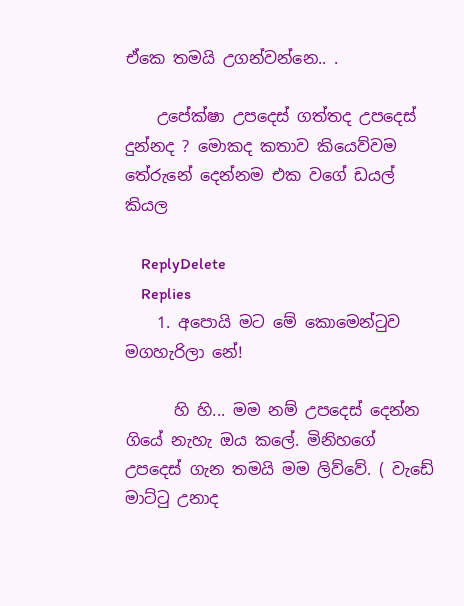ඒකෙ තමයි උගන්වන්නෙ.. .

    උපේක්ෂා උපදෙස් ගත්තද උපදෙස් දුන්නද ? මොකද කතාව කියෙව්වම තේරුනේ දෙන්නම එක වගේ ඩයල් කියල

    ReplyDelete
    Replies
    1. අපොයි මට මේ කොමෙන්ටුව මගහැරිලා නේ!

      හි හි... මම නම් උපදෙස් දෙන්න ගියේ නැහැ ඔය කලේ. මිනිහගේ උපදෙස් ගැන තමයි මම ලිව්වේ. ( වැඩේ මාට්ටු උනාද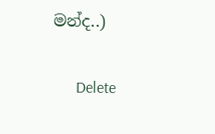මන්ද..)

      Delete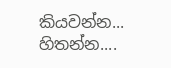කියවන්න... හිතන්න....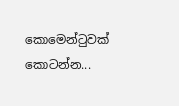කොමෙන්ටුවක් කොටන්න...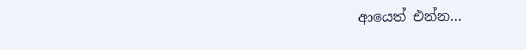ආයෙත් එන්න...